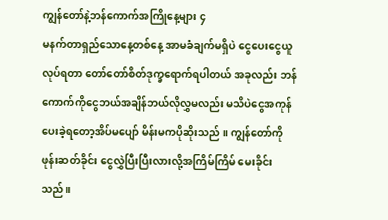ကျွန်တော်နဲ့ဘန်ကောက်အကြိုနေ့များ ၄
မနက်တာရှည်သောနေ့တစ်နေ့ အာမခံချက်မရှိပဲ ငွေပေးငွေယူလုပ်ရတာ တော်တော်စိတ်ဒုက္ခရောက်ရပါတယ် အခုလည်း ဘန်ကောက်ကိုငွေဘယ်အချိန်ဘယ်လိုလွှမလည်း မသိပဲငွေအကုန်ပေးခဲ့ရတော့အိပ်မပျော် မိန်းမကပိုဆိုးသည် ။ ကျွန်တော်ကိုဖုန်းဆတ်ခိုင်း ငွေလွှဲပြီးပြီးလားလို့အကြိမ်ကြိမ် မေးခိုင်းသည်။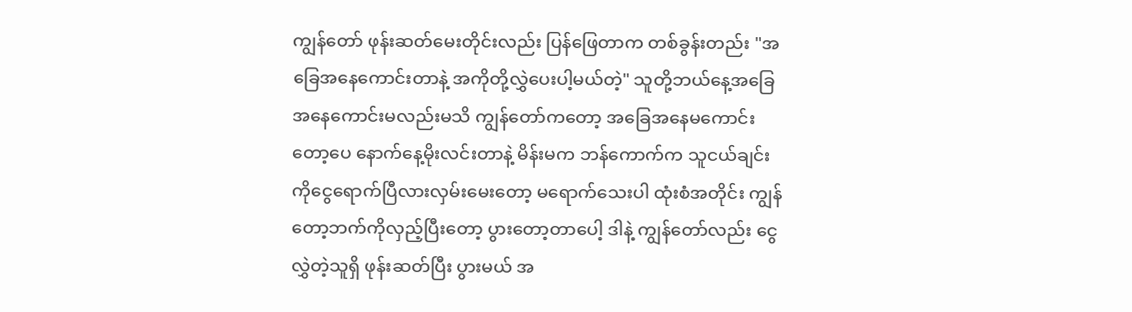ကျွန်တော် ဖုန်းဆတ်မေးတိုင်းလည်း ပြန်ဖြေတာက တစ်ခွန်းတည်း "အခြေအနေကောင်းတာနဲ့ အကိုတို့လွှဲပေးပါ့မယ်တဲ့" သူတို့ဘယ်နေ့အခြေအနေကောင်းမလည်းမသိ ကျွန်တော်ကတော့ အခြေအနေမကောင်းတော့ပေ နောက်နေ့မိုးလင်းတာနဲ့ မိန်းမက ဘန်ကောက်က သူငယ်ချင်းကိုငွေရောက်ပြီလားလှမ်းမေးတော့ မရောက်သေးပါ ထုံးစံအတိုင်း ကျွန်တော့ဘက်ကိုလှည့်ပြီးတော့ ပွားတော့တာပေါ့ ဒါနဲ့ ကျွန်တော်လည်း ငွေလွှဲတဲ့သူရှိ ဖုန်းဆတ်ပြီး ပွားမယ် အ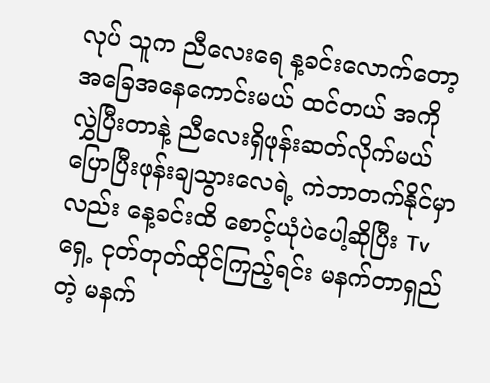လုပ် သူက ညီလေးရေ န့ခင်းလောက်တော့ အခြေအနေကောင်းမယ် ထင်တယ် အကို လွှဲပြီးတာနဲ့ ညီလေးရှိဖုန်းဆတ်လိုက်မယ် ပြောပြီးဖုန်းချသွားလေရဲ့ ကဲဘာတက်နိုင်မှာလည်း နေ့ခင်းထိ စောင့်ယုံပဲပေါ့ဆိုပြီး Tv ရှေ့ ငုတ်တုတ်ထိုင်ကြည့်ရင်း မနက်တာရှည်တဲ့ မနက်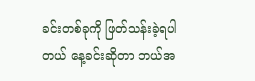ခင်းတစ်ခုကို ဖြတ်သန်းခဲ့ရပါတယ် နေ့ခင်းဆိုတာ ဘယ်အ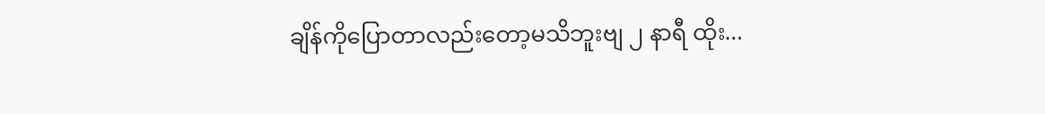ချိန်ကိုပြောတာလည်းတော့မသိဘူးဗျ ၂ နာရီ ထိုး...